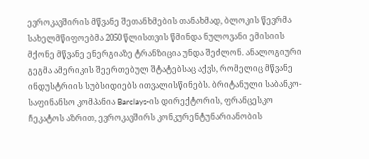ევროკავშირის მწვანე შეთანხმების თანახმად, ბლოკის წევრმა სახელმწიფოებმა 2050 წლისთვის წმინდა ნულოვანი ემისიის მქონე მწვანე ენერგიაზე ტრანზიცია უნდა შეძლონ. ანალოგიური გეგმა ამერიკის შეერთებულ შტატებსაც აქვს, რომელიც მწვანე ინდუსტრიის სუბსიდიებს ითვალისწინებს. ბრიტანული საბანკო-საფინანსო კომპანია Barclays-ის დირექტორის, ფრანცესკო ჩეკატოს აზრით, ევროკავშირს კონკურენტუნარიანობის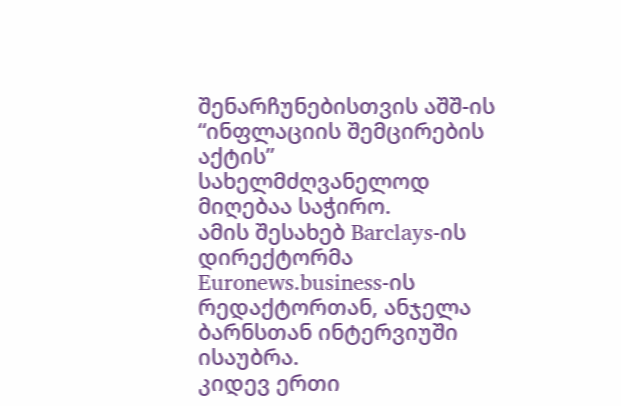შენარჩუნებისთვის აშშ-ის “ინფლაციის შემცირების აქტის” სახელმძღვანელოდ მიღებაა საჭირო.
ამის შესახებ Barclays-ის დირექტორმა Euronews.business-ის რედაქტორთან, ანჯელა ბარნსთან ინტერვიუში ისაუბრა.
კიდევ ერთი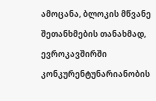ამოცანა, ბლოკის მწვანე შეთანხმების თანახმად, ევროკავშირში კონკურენტუნარიანობის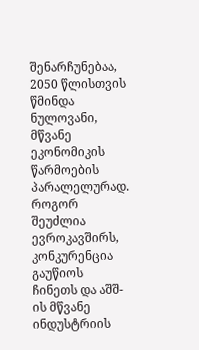შენარჩუნებაა, 2050 წლისთვის წმინდა ნულოვანი, მწვანე ეკონომიკის წარმოების პარალელურად. როგორ შეუძლია ევროკავშირს, კონკურენცია გაუწიოს ჩინეთს და აშშ-ის მწვანე ინდუსტრიის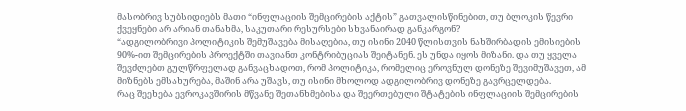მასობრივ სუბსიდიებს მათი “ინფლაციის შემცირების აქტის” გათვალისწინებით, თუ ბლოკის წევრი ქვეყნები არ არიან თანახმა, საკუთარი რესურსები სხვანაირად განკარგონ?
“ადგილობრივი პოლიტიკის შემუშავება მისაღებია, თუ ისინი 2040 წლისთვის ნახშირბადის ემისიების 90%-ით შემცირების პროექტში თავიანთ კონტრიბუციას შეიტანენ. ეს უნდა იყოს მიზანი. და თუ ყველა შევძლებთ გულწრფელად განვაცხადოთ, რომ პოლიტიკა, რომელიც ეროვნულ დონეზე შევიმუშავეთ, ამ მიზნებს ემსახურება, მაშინ არა უშავს, თუ ისინი მხოლოდ ადგილობრივ დონეზე გავრცელდება.
რაც შეეხება ევროკავშირის მწვანე შეთანხმებისა და შეერთებული შტატების ინფლაციის შემცირების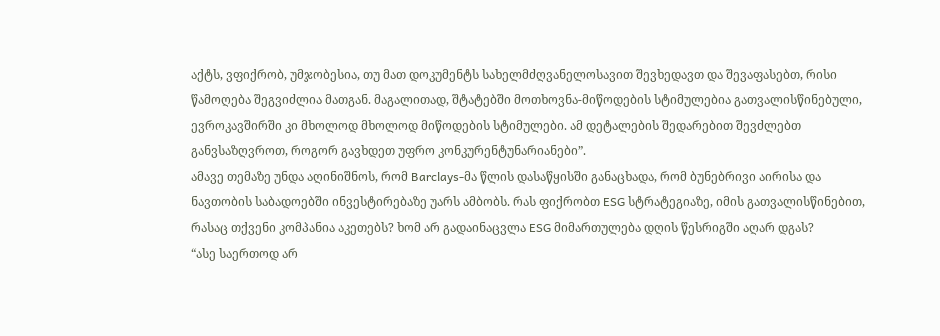აქტს, ვფიქრობ, უმჯობესია, თუ მათ დოკუმენტს სახელმძღვანელოსავით შევხედავთ და შევაფასებთ, რისი წამოღება შეგვიძლია მათგან. მაგალითად, შტატებში მოთხოვნა-მიწოდების სტიმულებია გათვალისწინებული, ევროკავშირში კი მხოლოდ მხოლოდ მიწოდების სტიმულები. ამ დეტალების შედარებით შევძლებთ განვსაზღვროთ, როგორ გავხდეთ უფრო კონკურენტუნარიანები”.
ამავე თემაზე უნდა აღინიშნოს, რომ Barclays-მა წლის დასაწყისში განაცხადა, რომ ბუნებრივი აირისა და ნავთობის საბადოებში ინვესტირებაზე უარს ამბობს. რას ფიქრობთ ESG სტრატეგიაზე, იმის გათვალისწინებით, რასაც თქვენი კომპანია აკეთებს? ხომ არ გადაინაცვლა ESG მიმართულება დღის წესრიგში აღარ დგას?
“ასე საერთოდ არ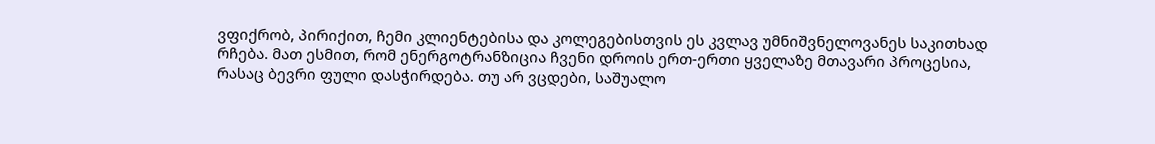ვფიქრობ, პირიქით, ჩემი კლიენტებისა და კოლეგებისთვის ეს კვლავ უმნიშვნელოვანეს საკითხად რჩება. მათ ესმით, რომ ენერგოტრანზიცია ჩვენი დროის ერთ-ერთი ყველაზე მთავარი პროცესია, რასაც ბევრი ფული დასჭირდება. თუ არ ვცდები, საშუალო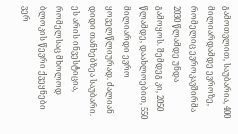გამოთვლით, საუბარია, 400 მილიარდამდე ევროზე, რომელიც ევროკავშირმა 2030 წლამდე უნდა გამოყოს. შემდეგ კი, 2050 წლამდე, დაახლოებით, 550 მილიარდი ევრო ყოველწლიურად. ძალიან დიდი თანხებზეა საუბარი. ეს არის ინვესტიცია, რომელსაც მხოლოდ ბლოკის წევრი ქვეყნები ვერ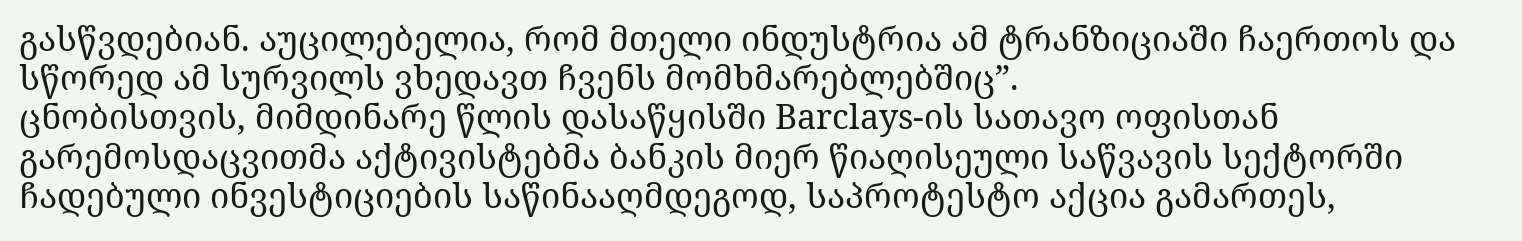გასწვდებიან. აუცილებელია, რომ მთელი ინდუსტრია ამ ტრანზიციაში ჩაერთოს და სწორედ ამ სურვილს ვხედავთ ჩვენს მომხმარებლებშიც”.
ცნობისთვის, მიმდინარე წლის დასაწყისში Barclays-ის სათავო ოფისთან გარემოსდაცვითმა აქტივისტებმა ბანკის მიერ წიაღისეული საწვავის სექტორში ჩადებული ინვესტიციების საწინააღმდეგოდ, საპროტესტო აქცია გამართეს,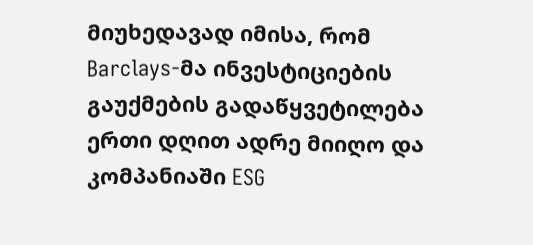მიუხედავად იმისა, რომ Barclays-მა ინვესტიციების გაუქმების გადაწყვეტილება ერთი დღით ადრე მიიღო და კომპანიაში ESG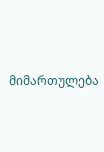მიმართულება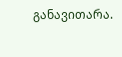განავითარა.